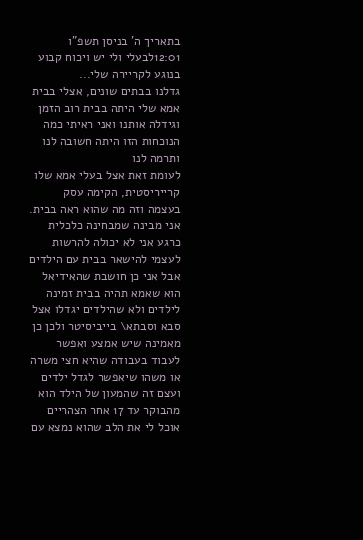בתאריך ה' בניסן תשפ"ו 12:01לבעלי ולי יש ויכוח קבוע בנוגע לקריירה שלי...
גדלנו בבתים שונים, אצלי בבית אמא שלי היתה בבית רוב הזמן וגידלה אותנו ואני ראיתי כמה הנוכחות הזו היתה חשובה לנו ותרמה לנו
לעומת זאת אצל בעלי אמא שלו קרייריסטית, הקימה עסק בעצמה וזה מה שהוא ראה בבית.
אני מבינה שמבחינה כלכלית כרגע אני לא יכולה להרשות לעצמי להישאר בבית עם הילדים אבל אני כן חושבת שהאידיאל הוא שאמא תהיה בבית זמינה לילדים ולא שהילדים יגדלו אצל סבא וסבתא\ בייביסיטר ולכן כן מאמינה שיש אמצע ואפשר לעבוד בעבודה שהיא חצי משרה או משהו שיאפשר לגדל ילדים
ועצם זה שהמעון של הילד הוא מהבוקר עד 17 אחר הצהריים אוכל לי את הלב שהוא נמצא עם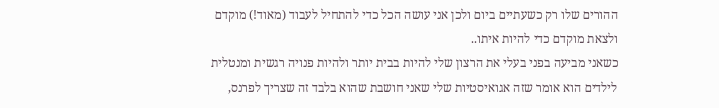ההורים שלו רק כשעתיים ביום ולכן אני עושה הכל כדי להתחיל לעבוד (מאוד!) מוקדם ולצאת מוקדם כדי להיות איתו..
כשאני מביעה בפני בעלי את הרצון שלי להיות בבית יותר ולהיות פנויה רגשית ומנטלית לילדים הוא אומר שזה אגואיסטיות שלי שאני חושבת שהוא בלבד זה שצריך לפרנס,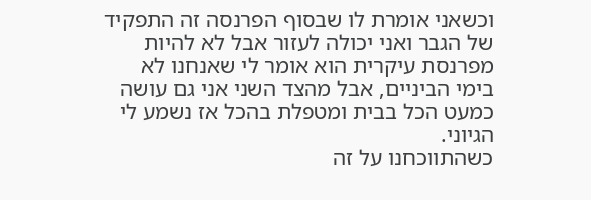וכשאני אומרת לו שבסוף הפרנסה זה התפקיד של הגבר ואני יכולה לעזור אבל לא להיות מפרנסת עיקרית הוא אומר לי שאנחנו לא בימי הביניים, אבל מהצד השני אני גם עושה כמעט הכל בבית ומטפלת בהכל אז נשמע לי הגיוני.
כשהתווכחנו על זה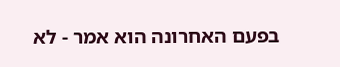בפעם האחרונה הוא אמר - לא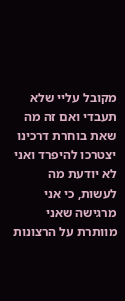מקובל עליי שלא תעבדי ואם זה מה שאת בוחרת דרכינו יצטרכו להיפרד ואני לא יודעת מה לעשות, כי אני מרגישה שאני מוותרת על הרצונות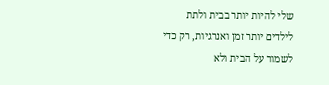שלי להיות יותר בבית ולתת לילדים יותר זמן ואנרגיות, רק כדי לשמור על הבית ולא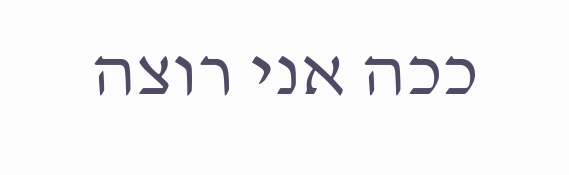ככה אני רוצה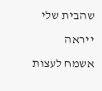שהבית שלי ייראה
אשמח לעצות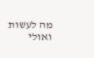מה לעשות ואולי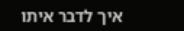איך לדבר איתו